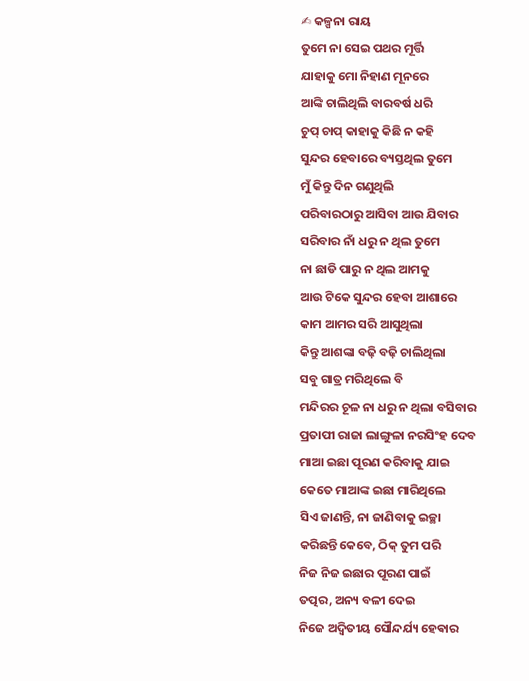✍ କଳ୍ପନା ରାୟ
ତୁମେ ନା ସେଇ ପଥର ମୂର୍ତ୍ତି
ଯାହାକୁ ମୋ ନିହାଣ ମୂନରେ
ଆଙ୍କି ଚାଲିଥିଲି ବାରବର୍ଷ ଧରି
ଚୁପ୍ ଚାପ୍ କାହାକୁ କିଛି ନ କହି
ସୁନ୍ଦର ହେବାରେ ବ୍ୟସ୍ତଥିଲ ତୁମେ
ମୁଁ କିନ୍ତୁ ଦିନ ଗଣୁଥିଲି
ପରିବାରଠାରୁ ଆସିବା ଆଉ ଯିବାର
ସରିବାର ନାଁ ଧରୁ ନ ଥିଲ ତୁମେ
ନା ଛାଡି ପାରୁ ନ ଥିଲ ଆମକୁ
ଆଉ ଟିକେ ସୁନ୍ଦର ହେବା ଆଶାରେ
କାମ ଆମର ସରି ଆସୁଥିଲା
କିନ୍ତୁ ଆଶଙ୍କା ବଢ଼ି ବଢ଼ି ଚାଲିଥିଲା
ସବୁ ଗାତ୍ର ମରିଥିଲେ ବି
ମନ୍ଦିରର ଚୂଳ ନା ଧରୁ ନ ଥିଲା ବସିବାର
ପ୍ରତାପୀ ରାଜା ଲାଙ୍ଗୁଳା ନରସିଂହ ଦେବ
ମାଆ ଇଛା ପୂରଣ କରିବାକୁ ଯାଇ
କେତେ ମାଆଙ୍କ ଇଛା ମାରିଥିଲେ
ସିଏ ଜାଣନ୍ତି, ନା ଜାଣିବାକୁ ଇଚ୍ଛା
କରିଛନ୍ତି କେବେ, ଠିକ୍ ତୁମ ପରି
ନିଜ ନିଜ ଇଛାର ପୂରଣ ପାଇଁ
ତତ୍ପର, ଅନ୍ୟ ବଳୀ ଦେଇ
ନିଜେ ଅଦ୍ୱିତୀୟ ସୌନ୍ଦର୍ଯ୍ୟ ହେଵାର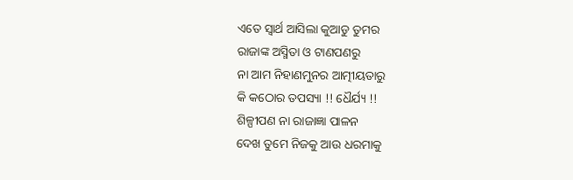ଏତେ ସ୍ବାର୍ଥ ଆସିଲା କୁଆଡୁ ତୁମର
ରାଜାଙ୍କ ଅସ୍ମିତା ଓ ଟାଣପଣରୁ
ନା ଆମ ନିହାଣମୁନର ଆତ୍ମୀୟତାରୁ
କି କଠୋର ତପସ୍ୟା !! ଧୈର୍ଯ୍ୟ !!
ଶିଳ୍ପୀପଣ ନା ରାଜାଜ୍ଞା ପାଳନ
ଦେଖ ତୁମେ ନିଜକୁ ଆଉ ଧରମାକୁ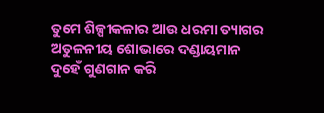ତୁମେ ଶିଳ୍ପୀକଳାର ଆଉ ଧରମା ତ୍ୟାଗର
ଅତୁଳନୀୟ ଶୋଭାରେ ଦଣ୍ଡାୟମାନ
ଦୁହେଁ ଗୁଣଗାନ କରି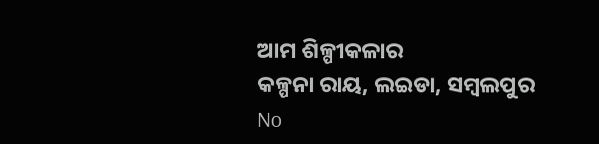ଆମ ଶିଳ୍ପୀକଳାର
କଳ୍ପନା ରାୟ, ଲଇଡା, ସମ୍ବଲପୁର
No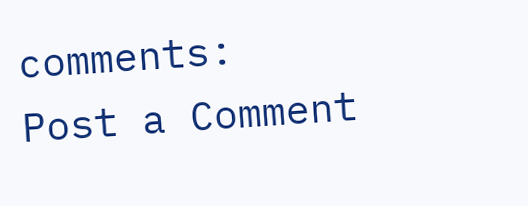comments:
Post a Comment